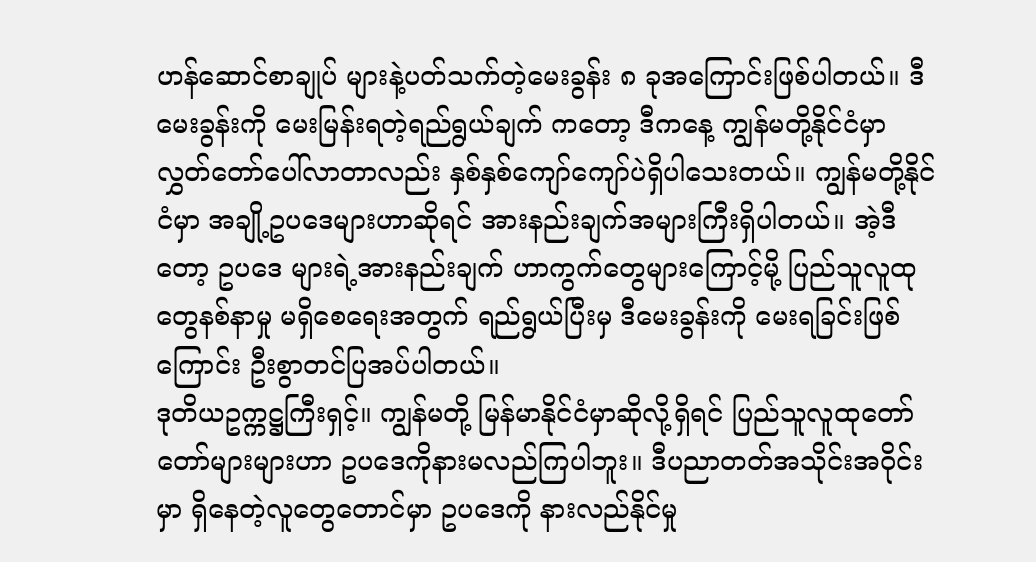ဟန်ဆောင်စာချုပ် များနဲ့ပတ်သက်တဲ့မေးခွန်း ၈ ခုအကြောင်းဖြစ်ပါတယ်။ ဒီမေးခွန်းကို မေးမြန်းရတဲ့ရည်ရွယ်ချက် ကတော့ ဒီကနေ့ ကျွန်မတို့နိုင်ငံမှာ လွှတ်တော်ပေါ်လာတာလည်း နှစ်နှစ်ကျော်ကျော်ပဲရှိပါသေးတယ်။ ကျွန်မတို့နိုင်ငံမှာ အချို့ဥပဒေများဟာဆိုရင် အားနည်းချက်အများကြီးရှိပါတယ်။ အဲ့ဒီတော့ ဥပဒေ များရဲ့အားနည်းချက် ဟာကွက်တွေများကြောင့်မို့ ပြည်သူလူထုတွေနစ်နာမှု မရှိစေရေးအတွက် ရည်ရွယ်ပြီးမှ ဒီမေးခွန်းကို မေးရခြင်းဖြစ်ကြောင်း ဦးစွာတင်ပြအပ်ပါတယ်။
ဒုတိယဥက္ကဋ္ဌကြီးရှင့်။ ကျွန်မတို့ မြန်မာနိုင်ငံမှာဆိုလို့ရှိရင် ပြည်သူလူထုတော်တော်များများဟာ ဥပဒေကိုနားမလည်ကြပါဘူး။ ဒီပညာတတ်အသိုင်းအဝိုင်းမှာ ရှိနေတဲ့လူတွေတောင်မှာ ဥပဒေကို နားလည်နိုင်မှု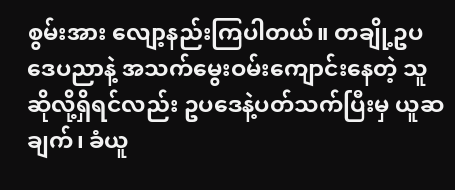စွမ်းအား လျော့နည်းကြပါတယ်။ တချို့ဥပဒေပညာနဲ့ အသက်မွေးဝမ်းကျောင်းနေတဲ့ သူဆိုလို့ရှိရင်လည်း ဥပဒေနဲ့ပတ်သက်ပြီးမှ ယူဆချက်၊ ခံယူ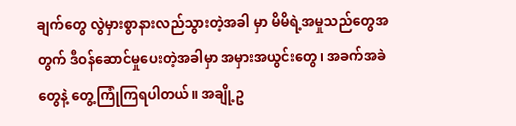ချက်တွေ လွဲမှားစွာနားလည်သွားတဲ့အခါ မှာ မိမိရဲ့အမှုသည်တွေအတွက် ဒီဝန်ဆောင်မှုပေးတဲ့အခါမှာ အမှားအယွင်းတွေ၊ အခက်အခဲတွေနဲ့ တွေ့ကြုံကြရပါတယ်။ အချို့ဥ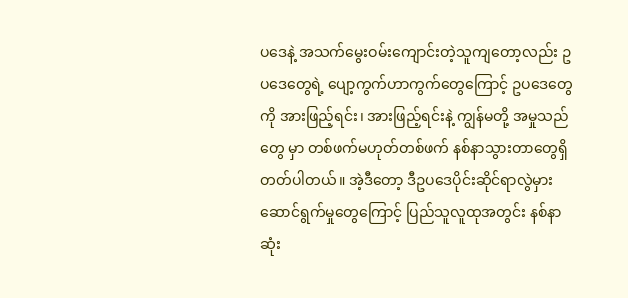ပဒေနဲ့ အသက်မွေးဝမ်းကျောင်းတဲ့သူကျတော့လည်း ဥပဒေတွေရဲ့ ပျော့ကွက်ဟာကွက်တွေကြောင့် ဥပဒေတွေကို အားဖြည့်ရင်း၊ အားဖြည့်ရင်းနဲ့ ကျွန်မတို့ အမှုသည်တွေ မှာ တစ်ဖက်မဟုတ်တစ်ဖက် နစ်နာသွားတာတွေရှိတတ်ပါတယ်။ အဲ့ဒီတော့ ဒီဥပဒေပိုင်းဆိုင်ရာလွဲမှား ဆောင်ရွက်မှုတွေကြောင့် ပြည်သူလူထုအတွင်း နစ်နာဆုံး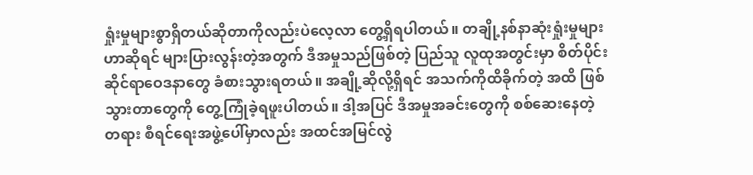ရှုံးမှုများစွာရှိတယ်ဆိုတာကိုလည်းပဲလေ့လာ တွေ့ရှိရပါတယ်။ တချို့နစ်နာဆုံးရှုံးမှုများဟာဆိုရင် များပြားလွန်းတဲ့အတွက် ဒီအမှုသည်ဖြစ်တဲ့ ပြည်သူ လူထုအတွင်းမှာ စိတ်ပိုင်းဆိုင်ရာဝေဒနာတွေ ခံစားသွားရတယ်။ အချို့ဆိုလို့ရှိရင် အသက်ကိုထိခိုက်တဲ့ အထိ ဖြစ်သွားတာတွေကို တွေ့ကြုံခဲ့ရဖူးပါတယ်။ ဒါ့အပြင် ဒီအမှုအခင်းတွေကို စစ်ဆေးနေတဲ့တရား စီရင်ရေးအဖွဲ့ပေါ်မှာလည်း အထင်အမြင်လွဲ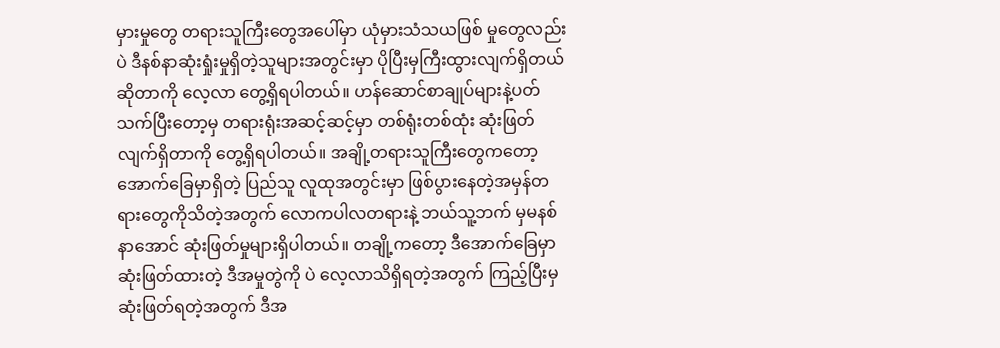မှားမှုတွေ တရားသူကြီးတွေအပေါ်မှာ ယုံမှားသံသယဖြစ် မှုတွေလည်းပဲ ဒီနစ်နာဆုံးရှုံးမှုရှိတဲ့သူများအတွင်းမှာ ပိုပြီးမှကြီးထွားလျက်ရှိတယ်ဆိုတာကို လေ့လာ တွေ့ရှိရပါတယ်။ ဟန်ဆောင်စာချုပ်များနဲ့ပတ်သက်ပြီးတော့မှ တရားရုံးအဆင့်ဆင့်မှာ တစ်ရုံးတစ်ထုံး ဆုံးဖြတ်လျက်ရှိတာကို တွေ့ရှိရပါတယ်။ အချို့တရားသူကြီးတွေကတော့ အောက်ခြေမှာရှိတဲ့ ပြည်သူ လူထုအတွင်းမှာ ဖြစ်ပွားနေတဲ့အမှန်တရားတွေကိုသိတဲ့အတွက် လောကပါလတရားနဲ့ ဘယ်သူ့ဘက် မှမနစ်နာအောင် ဆုံးဖြတ်မှုများရှိပါတယ်။ တချို့ကတော့ ဒီအောက်ခြေမှာ ဆုံးဖြတ်ထားတဲ့ ဒီအမှုတွဲကို ပဲ လေ့လာသိရှိရတဲ့အတွက် ကြည့်ပြီးမှဆုံးဖြတ်ရတဲ့အတွက် ဒီအ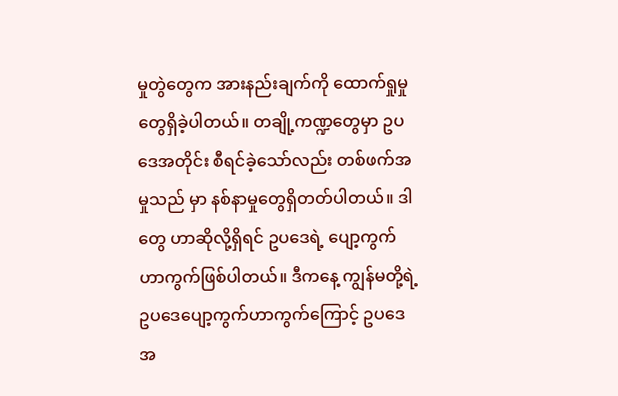မှုတွဲတွေက အားနည်းချက်ကို ထောက်ရှုမှုတွေရှိခဲ့ပါတယ်။ တချို့ကဏ္ဍတွေမှာ ဥပဒေအတိုင်း စီရင်ခဲ့သော်လည်း တစ်ဖက်အမှုသည် မှာ နစ်နာမှုတွေရှိတတ်ပါတယ်။ ဒါတွေ ဟာဆိုလို့ရှိရင် ဥပဒေရဲ့ ပျော့ကွက်ဟာကွက်ဖြစ်ပါတယ်။ ဒီကနေ့ ကျွန်မတို့ရဲ့ ဥပဒေပျော့ကွက်ဟာကွက်ကြောင့် ဥပဒေအ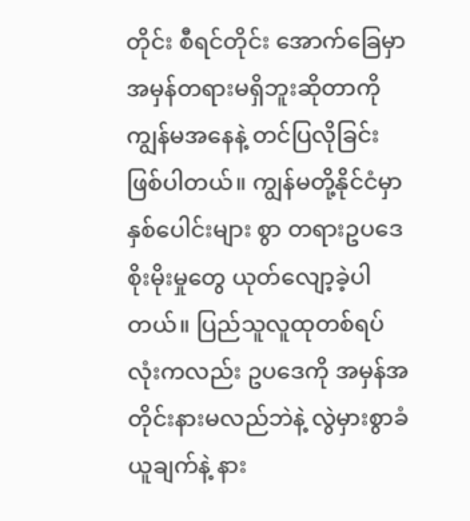တိုင်း စီရင်တိုင်း အောက်ခြေမှာ အမှန်တရားမရှိဘူးဆိုတာကို ကျွန်မအနေနဲ့ တင်ပြလိုခြင်းဖြစ်ပါတယ်။ ကျွန်မတို့နိုင်ငံမှာ နှစ်ပေါင်းများ စွာ တရားဥပဒေစိုးမိုးမှုတွေ ယုတ်လျော့ခဲ့ပါတယ်။ ပြည်သူလူထုတစ်ရပ်လုံးကလည်း ဥပဒေကို အမှန်အတိုင်းနားမလည်ဘဲနဲ့ လွဲမှားစွာခံယူချက်နဲ့ နား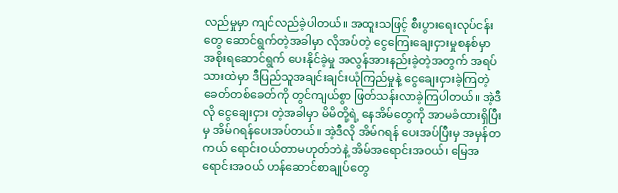လည်မှုမှာ ကျင်လည်ခဲ့ပါတယ်။ အထူးသဖြင့် စီးပွားရေးလုပ်ငန်းတွေ ဆောင်ရွက်တဲ့အခါမှာ လိုအပ်တဲ့ ငွေကြေးချေးငှားမှုစနစ်မှာ အစိုးရဆောင်ရွက် ပေးနိုင်ခဲ့မှု အလွန်အားနည်းခဲ့တဲ့အတွက် အရပ်သားထဲမှာ ဒီပြည်သူအချင်းချင်းယုံကြည်မှုနဲ့ ငွေချေးငှားခဲ့ကြတဲ့ ခေတ်တစ်ခေတ်ကို တွင်ကျယ်စွာ ဖြတ်သန်းလာခဲ့ကြပါတယ်။ အဲ့ဒီလို ငွေချေးငှား တဲ့အခါမှာ မိမိတို့ရဲ့ နေအိမ်တွေကို အာမခံထားရှိပြီးမှ အိမ်ဂရန်ပေးအပ်တယ်။ အဲ့ဒီလို အိမ်ဂရန် ပေးအပ်ပြီးမှ အမှန်တကယ် ရောင်းဝယ်တာမဟုတ်ဘဲနဲ့ အိမ်အရောင်းအဝယ်၊ မြေအရောင်းအဝယ် ဟန်ဆောင်စာချုပ်တွေ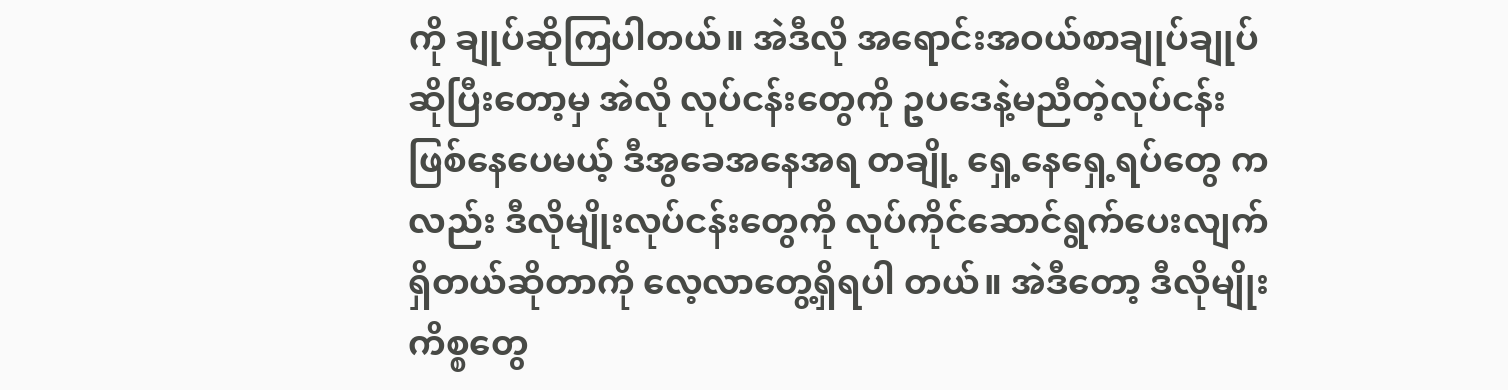ကို ချုပ်ဆိုကြပါတယ်။ အဲဒီလို အရောင်းအဝယ်စာချုပ်ချုပ်ဆိုပြီးတော့မှ အဲလို လုပ်ငန်းတွေကို ဥပဒေနဲ့မညီတဲ့လုပ်ငန်းဖြစ်နေပေမယ့် ဒီအွခေအနေအရ တချို့ ရှေ့နေရှေ့ရပ်တွေ ကလည်း ဒီလိုမျိုးလုပ်ငန်းတွေကို လုပ်ကိုင်ဆောင်ရွက်ပေးလျက်ရှိတယ်ဆိုတာကို လေ့လာတွေ့ရှိရပါ တယ်။ အဲဒီတော့ ဒီလိုမျိုးကိစ္စတွေ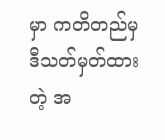မှာ ကတိတည်မှ ဒီသတ်မှတ်ထားတဲ့ အ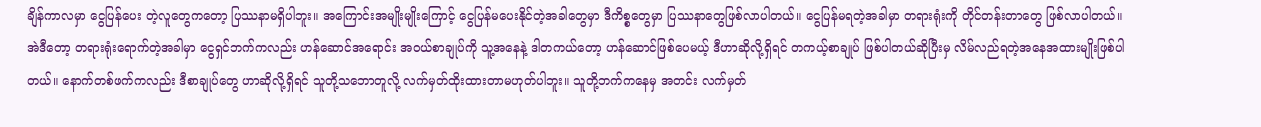ချိန်ကာလမှာ ငွေပြန်ပေး တဲ့လူတွေကတော့ ပြဿနာမရှိပါဘူး။ အကြောင်းအမျိုးမျိုးကြောင့် ငွေပြန်မပေးနိုင်တဲ့အခါတွေမှာ ဒီကိစ္စတွေမှာ ပြဿနာတွေဖြစ်လာပါတယ်။ ငွေပြန်မရတဲ့အခါမှာ တရားရုံးကို တိုင်တန်းတာတွေ ဖြစ်လာပါတယ်။ အဲဒီတော့ တရားရုံးရောက်တဲ့အခါမှာ ငွေရှင်ဘက်ကလည်း ဟန်ဆောင်အရောင်း အဝယ်စာချုပ်ကို သူ့အနေနဲ့ ဒါတကယ်တော့ ဟန်ဆောင်ဖြစ်ပေမယ့် ဒီဟာဆိုလို့ရှိရင် တကယ့်စာချုပ် ဖြစ်ပါတယ်ဆိုပြီးမှ လိမ်လည်ရတဲ့အနေအထားမျိုးဖြစ်ပါတယ်။ နောက်တစ်ဖက်ကလည်း ဒီစာချုပ်တွေ ဟာဆိုလို့ရှိရင် သူတို့သဘောတူလို့ လက်မှတ်ထိုးထားတာမဟုတ်ပါဘူး။ သူတို့ဘက်ကနေမှ အတင်း လက်မှတ်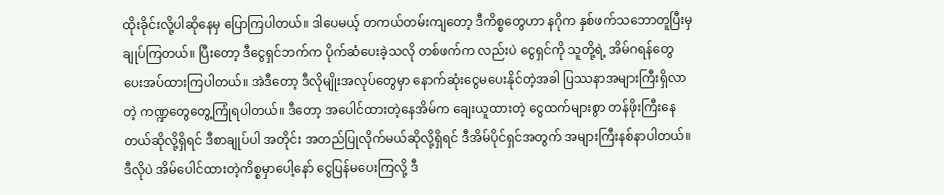ထိုးခိုင်းလို့ပါဆိုနေမှ ပြောကြပါတယ်။ ဒါပေမယ့် တကယ်တမ်းကျတော့ ဒီကိစ္စတွေဟာ နဂိုက နှစ်ဖက်သဘောတူပြီးမှ ချုပ်ကြတယ်။ ပြီးတော့ ဒီငွေရှင်ဘက်က ပိုက်ဆံပေးခဲ့သလို တစ်ဖက်က လည်းပဲ ငွေရှင်ကို သူတို့ရဲ့ အိမ်ဂရန်တွေ ပေးအပ်ထားကြပါတယ်။ အဲဒီတော့ ဒီလိုမျိုးအလုပ်တွေမှာ နောက်ဆုံးငွေမပေးနိုင်တဲ့အခါ ပြဿနာအများကြီးရှိလာတဲ့ ကဏ္ဍတွေတွေ့ကြုံရပါတယ်။ ဒီတော့ အပေါင်ထားတဲ့နေအိမ်က ချေးယူထားတဲ့ ငွေထက်များစွာ တန်ဖိုးကြီးနေတယ်ဆိုလို့ရှိရင် ဒီစာချုပ်ပါ အတိုင်း အတည်ပြုလိုက်မယ်ဆိုလို့ရှိရင် ဒီအိမ်ပိုင်ရှင်အတွက် အများကြီးနစ်နာပါတယ်။ ဒီလိုပဲ အိမ်ပေါင်ထားတဲ့ကိစ္စမှာပေါ့နော် ငွေပြန်မပေးကြလို့ ဒီ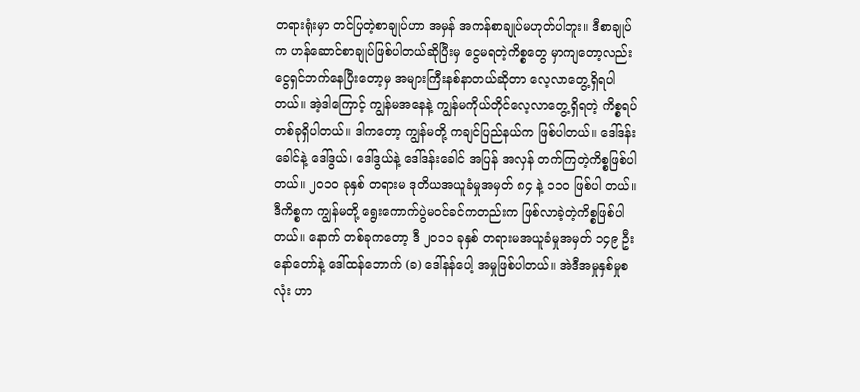တရားရုံးမှာ တင်ပြတဲ့စာချုပ်ဟာ အမှန် အကန်စာချုပ်မဟုတ်ပါဘူး။ ဒီစာချုပ်က ဟန်ဆောင်စာချုပ်ဖြစ်ပါတယ်ဆိုပြီးမှ ငွေမရတဲ့ကိစ္စတွေ မှာကျတော့လည်း ငွေရှင်ဘက်နေပြီးတော့မှ အများကြီးနစ်နာတယ်ဆိုတာ လေ့လာတွေ့ရှိရပါတယ်။ အဲ့ဒါကြောင့် ကျွန်မအနေနဲ့ ကျွန်မကိုယ်တိုင်လေ့လာတွေ့ရှိရတဲ့ ကိစ္စရပ်တစ်ခုရှိပါတယ်။ ဒါကတော့ ကျွန်မတို့ ကချင်ပြည်နယ်က ဖြစ်ပါတယ်။ ဒေါ်ဒန်းခေါင်နဲ့ ဒေါ်ဒွယ်၊ ဒေါ်ဒွယ်နဲ့ ဒေါ်ဒန်းခေါင် အပြန် အလှန် တက်ကြတဲ့ကိစ္စဖြစ်ပါတယ်။ ၂၀၁၀ ခုနှစ် တရားမ ဒုတိယအယူခံမှုအမှတ် ၈၄ နဲ့ ၁၁၀ ဖြစ်ပါ တယ်။ ဒီကိစ္စက ကျွန်မတို့ ရွေးကောက်ပွဲမဝင်ခင်ကတည်းက ဖြစ်လာခဲ့တဲ့ကိစ္စဖြစ်ပါတယ်။ နောက် တစ်ခုကတော့ ဒီ ၂၀၁၁ ခုနှစ် တရားမအယူခံမှုအမှတ် ၁၄၉ ဦးနော်တော်နဲ့ ဒေါ်ထန်ဘောက် (ခ) ဒေါ်နန်ပေါ့ အမှုဖြစ်ပါတယ်။ အဲဒီအမှုနှစ်မှုစလုံး ဟာ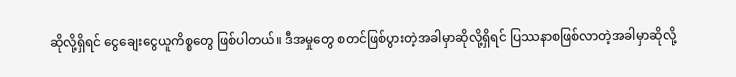ဆိုလို့ရှိရင် ငွေချေးငွေယူကိစ္စတွေ ဖြစ်ပါတယ်။ ဒီအမှုတွေ စတင်ဖြစ်ပွားတဲ့အခါမှာဆိုလို့ရှိရင် ပြဿနာစဖြစ်လာတဲ့အခါမှာဆိုလို့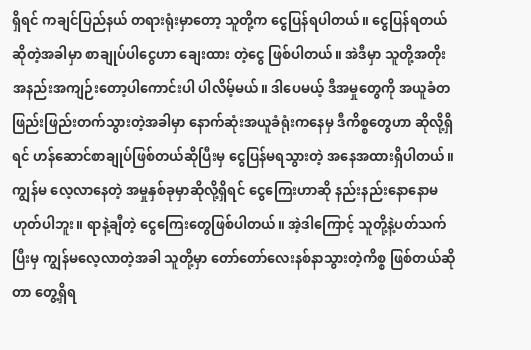ရှိရင် ကချင်ပြည်နယ် တရားရုံးမှာတော့ သူတို့က ငွေပြန်ရပါတယ်။ ငွေပြန်ရတယ်ဆိုတဲ့အခါမှာ စာချုပ်ပါငွေဟာ ချေးထား တဲ့ငွေ ဖြစ်ပါတယ်။ အဲဒီမှာ သူတို့အတိုး အနည်းအကျဉ်းတော့ပါကောင်းပါ ပါလိမ့်မယ်။ ဒါပေမယ့် ဒီအမှုတွေကို အယူခံတဖြည်းဖြည်းတက်သွားတဲ့အခါမှာ နောက်ဆုံးအယူခံရုံးကနေမှ ဒီကိစ္စတွေဟာ ဆိုလို့ရှိရင် ဟန်ဆောင်စာချုပ်ဖြစ်တယ်ဆိုပြီးမှ ငွေပြန်မရသွားတဲ့ အနေအထားရှိပါတယ်။ ကျွန်မ လေ့လာနေတဲ့ အမှုနှစ်ခုမှာဆိုလို့ရှိရင် ငွေကြေးဟာဆို နည်းနည်းနောနောမဟုတ်ပါဘူး။ ရာနဲ့ချီတဲ့ ငွေကြေးတွေဖြစ်ပါတယ်။ အဲ့ဒါကြောင့် သူတို့နဲ့ပတ်သက်ပြီးမှ ကျွန်မလေ့လာတဲ့အခါ သူတို့မှာ တော်တော်လေးနစ်နာသွားတဲ့ကိစ္စ ဖြစ်တယ်ဆိုတာ တွေ့ရှိရ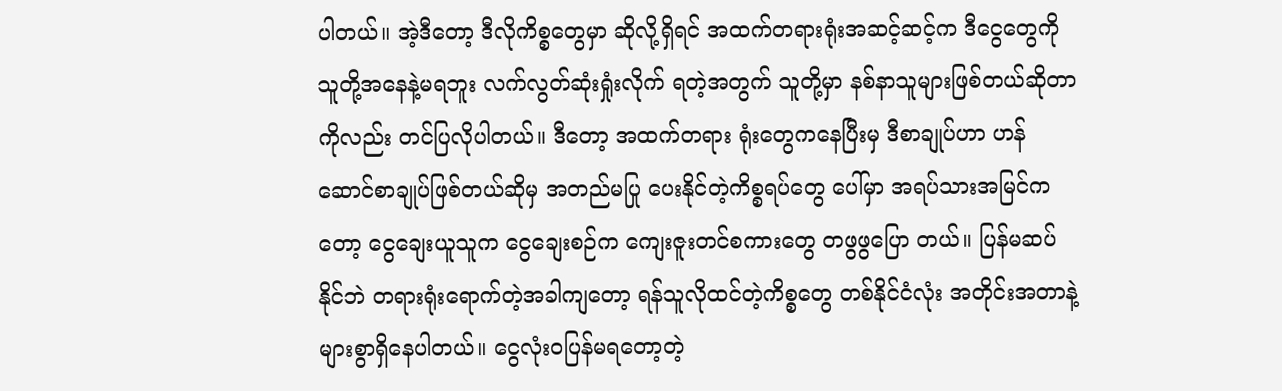ပါတယ်။ အဲ့ဒီတော့ ဒီလိုကိစ္စတွေမှာ ဆိုလို့ရှိရင် အထက်တရားရုံးအဆင့်ဆင့်က ဒီငွေတွေကို သူတို့အနေနဲ့မရဘူး လက်လွတ်ဆုံးရှုံးလိုက် ရတဲ့အတွက် သူတို့မှာ နစ်နာသူများဖြစ်တယ်ဆိုတာကိုလည်း တင်ပြလိုပါတယ်။ ဒီတော့ အထက်တရား ရုံးတွေကနေပြီးမှ ဒီစာချုပ်ဟာ ဟန်ဆောင်စာချုပ်ဖြစ်တယ်ဆိုမှ အတည်မပြု ပေးနိုင်တဲ့ကိစ္စရပ်တွေ ပေါ်မှာ အရပ်သားအမြင်ကတော့ ငွေချေးယူသူက ငွေချေးစဉ်က ကျေးဇူးတင်စကားတွေ တဖွဖွပြော တယ်။ ပြန်မဆပ်နိုင်ဘဲ တရားရုံးရောက်တဲ့အခါကျတော့ ရန်သူလိုထင်တဲ့ကိစ္စတွေ တစ်နိုင်ငံလုံး အတိုင်းအတာနဲ့ များစွာရှိနေပါတယ်။ ငွေလုံးဝပြန်မရတော့တဲ့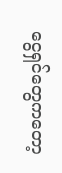ငွေရှင်တွေကတော့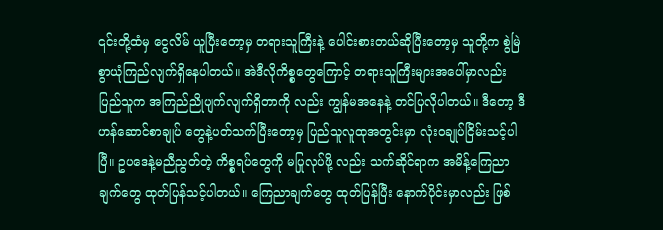၎င်းတို့ထံမှ ငွေလိမ် ယူပြီးတော့မှ တရားသူကြီးနဲ့ ပေါင်းစားတယ်ဆိုပြီးတော့မှ သူတို့က စွဲမြဲစွာယုံကြည်လျက်ရှိနေပါတယ်။ အဲဒီလိုကိစ္စတွေကြောင့် တရားသူကြီးများအပေါ်မှာလည်း ပြည်သူက အကြည်ညိုပျက်လျက်ရှိတာကို လည်း ကျွန်မအနေနဲ့ တင်ပြလိုပါတယ်။ ဒီတော့ ဒီဟန်ဆောင်စာချုပ် တွေနဲ့ပတ်သက်ပြီးတော့မှ ပြည်သူလူထုအတွင်းမှာ လုံးဝချုပ်ငြိမ်းသင့်ပါပြီ။ ဥပဒေနဲ့မညီညွတ်တဲ့ ကိစ္စရပ်တွေကို မပြုလုပ်ဖို့ လည်း သက်ဆိုင်ရာက အမိန့်ကြေညာချက်တွေ ထုတ်ပြန်သင့်ပါတယ်။ ကြေညာချက်တွေ ထုတ်ပြန်ပြီး နောက်ပိုင်းမှာလည်း ဖြစ်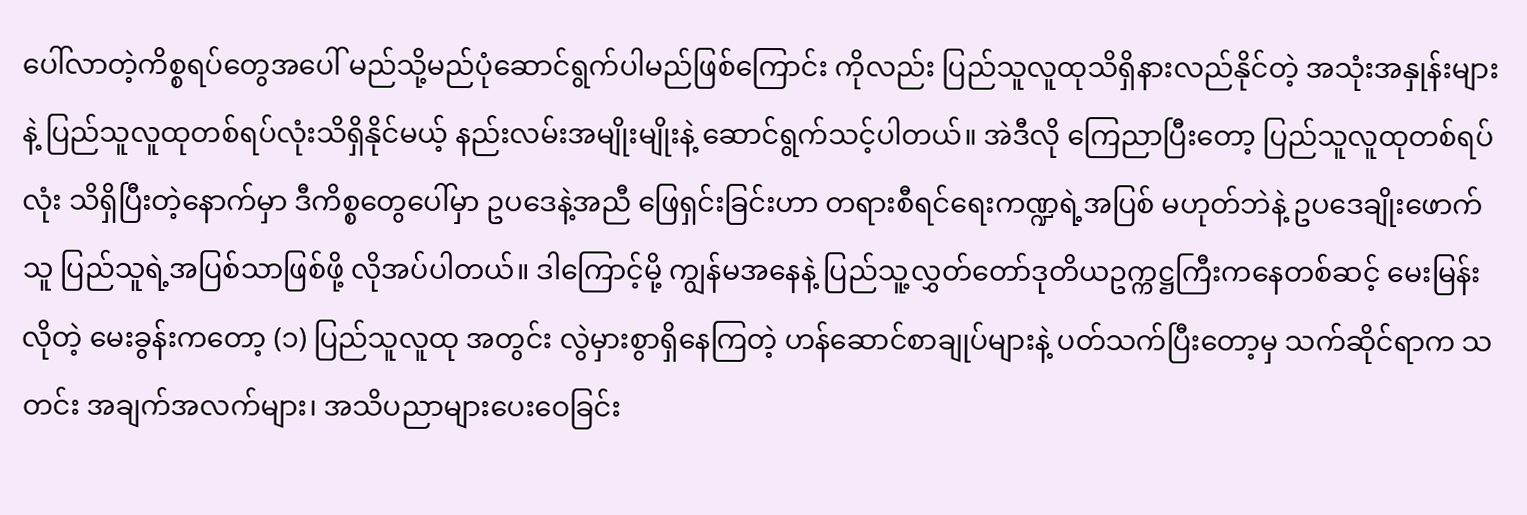ပေါ်လာတဲ့ကိစ္စရပ်တွေအပေါ် မည်သို့မည်ပုံဆောင်ရွက်ပါမည်ဖြစ်ကြောင်း ကိုလည်း ပြည်သူလူထုသိရှိနားလည်နိုင်တဲ့ အသုံးအနှုန်းများနဲ့ ပြည်သူလူထုတစ်ရပ်လုံးသိရှိနိုင်မယ့် နည်းလမ်းအမျိုးမျိုးနဲ့ ဆောင်ရွက်သင့်ပါတယ်။ အဲဒီလို ကြေညာပြီးတော့ ပြည်သူလူထုတစ်ရပ်လုံး သိရှိပြီးတဲ့နောက်မှာ ဒီကိစ္စတွေပေါ်မှာ ဥပဒေနဲ့အညီ ဖြေရှင်းခြင်းဟာ တရားစီရင်ရေးကဏ္ဍရဲ့အပြစ် မဟုတ်ဘဲနဲ့ ဥပဒေချိုးဖောက်သူ ပြည်သူရဲ့အပြစ်သာဖြစ်ဖို့ လိုအပ်ပါတယ်။ ဒါကြောင့်မို့ ကျွန်မအနေနဲ့ ပြည်သူ့လွှတ်တော်ဒုတိယဥက္ကဋ္ဌကြီးကနေတစ်ဆင့် မေးမြန်းလိုတဲ့ မေးခွန်းကတော့ (၁) ပြည်သူလူထု အတွင်း လွဲမှားစွာရှိနေကြတဲ့ ဟန်ဆောင်စာချုပ်များနဲ့ ပတ်သက်ပြီးတော့မှ သက်ဆိုင်ရာက သတင်း အချက်အလက်များ၊ အသိပညာများပေးဝေခြင်း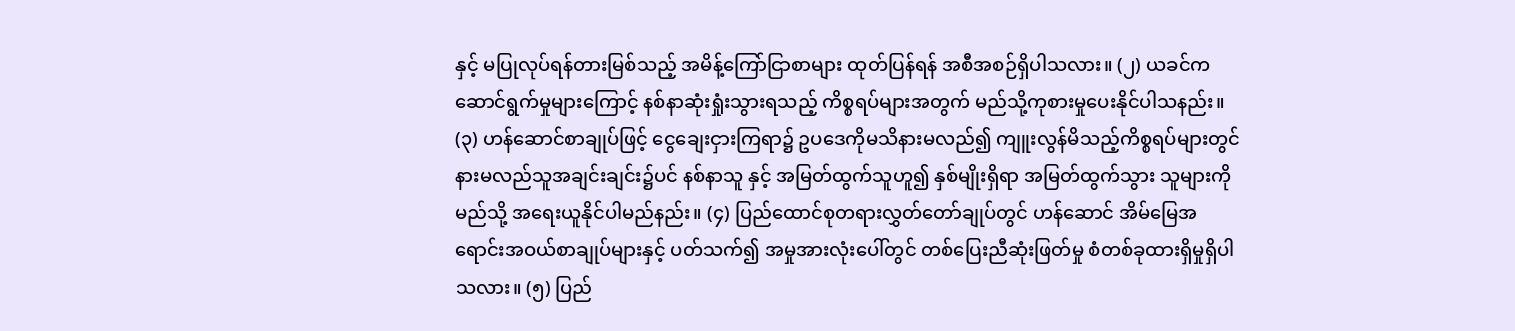နှင့် မပြုလုပ်ရန်တားမြစ်သည့် အမိန့်ကြော်ငြာစာများ ထုတ်ပြန်ရန် အစီအစဉ်ရှိပါသလား။ (၂) ယခင်က ဆောင်ရွက်မှုများကြောင့် နစ်နာဆုံးရှုံးသွားရသည့် ကိစ္စရပ်များအတွက် မည်သို့ကုစားမှုပေးနိုင်ပါသနည်း။ (၃) ဟန်ဆောင်စာချုပ်ဖြင့် ငွေချေးငှားကြရာ၌ ဥပဒေကိုမသိနားမလည်၍ ကျူးလွန်မိသည့်ကိစ္စရပ်များတွင် နားမလည်သူအချင်းချင်း၌ပင် နစ်နာသူ နှင့် အမြတ်ထွက်သူဟူ၍ နှစ်မျိုးရှိရာ အမြတ်ထွက်သွား သူများကို မည်သို့ အရေးယူနိုင်ပါမည်နည်း။ (၄) ပြည်ထောင်စုတရားလွှတ်တော်ချုပ်တွင် ဟန်ဆောင် အိမ်မြေအရောင်းအဝယ်စာချုပ်များနှင့် ပတ်သက်၍ အမှုအားလုံးပေါ်တွင် တစ်ပြေးညီဆုံးဖြတ်မှု စံတစ်ခုထားရှိမှုရှိပါသလား။ (၅) ပြည်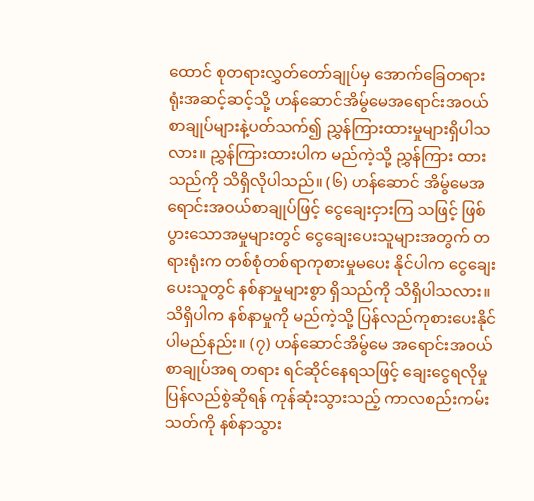ထောင် စုတရားလွှတ်တော်ချုပ်မှ အောက်ခြေတရားရုံးအဆင့်ဆင့်သို့ ဟန်ဆောင်အိမ်ွမေအရောင်းအဝယ် စာချုပ်များနဲ့ပတ်သက်၍ ညွှန်ကြားထားမှုများရှိပါသလား။ ညွှန်ကြားထားပါက မည်ကဲ့သို့ ညွှန်ကြား ထားသည်ကို သိရှိလိုပါသည်။ (၆) ဟန်ဆောင် အိမ်ွမေအရောင်းအဝယ်စာချုပ်ဖြင့် ငွေချေးငှားကြ သဖြင့် ဖြစ်ပွားသောအမှုများတွင် ငွေချေးပေးသူများအတွက် တရားရုံးက တစ်စုံတစ်ရာကုစားမှုမပေး နိုင်ပါက ငွေချေးပေးသူတွင် နစ်နာမှုများစွာ ရှိသည်ကို သိရှိပါသလား။ သိရှိပါက နစ်နာမှုကို မည်ကဲ့သို့ ပြန်လည်ကုစားပေးနိုင်ပါမည်နည်း။ (၇) ဟန်ဆောင်အိမ်ွမေ အရောင်းအဝယ်စာချုပ်အရ တရား ရင်ဆိုင်နေရသဖြင့် ချေးငွေရလိုမှုပြန်လည်စွဲဆိုရန် ကုန်ဆုံးသွားသည့် ကာလစည်းကမ်းသတ်ကို နစ်နာသွား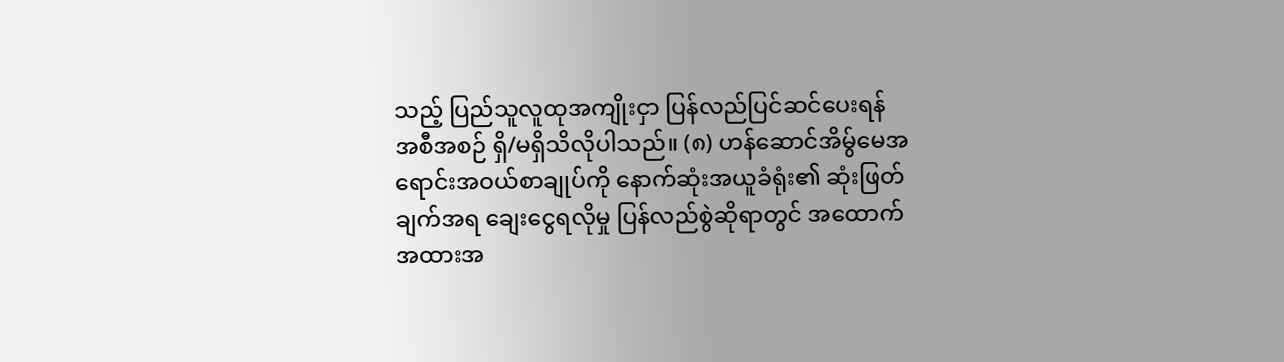သည့် ပြည်သူလူထုအကျိုးငှာ ပြန်လည်ပြင်ဆင်ပေးရန် အစီအစဉ် ရှိ/မရှိသိလိုပါသည်။ (၈) ဟန်ဆောင်အိမ်ွမေအရောင်းအဝယ်စာချုပ်ကို နောက်ဆုံးအယူခံရုံး၏ ဆုံးဖြတ်ချက်အရ ချေးငွေရလိုမှု ပြန်လည်စွဲဆိုရာတွင် အထောက်အထားအ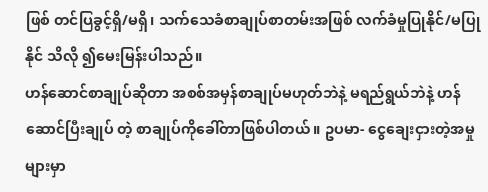ဖြစ် တင်ပြခွင့်ရှိ/မရှိ၊ သက်သေခံစာချုပ်စာတမ်းအဖြစ် လက်ခံမှုပြုနိုင်/မပြုနိုင် သိလို ၍မေးမြန်းပါသည်။
ဟန်ဆောင်စာချုပ်ဆိုတာ အစစ်အမှန်စာချုပ်မဟုတ်ဘဲနဲ့ မရည်ရွယ်ဘဲနဲ့ ဟန်ဆောင်ပြီးချုပ် တဲ့ စာချုပ်ကိုခေါ်တာဖြစ်ပါတယ်။ ဥပမာ- ငွေချေးငှားတဲ့အမှုများမှာ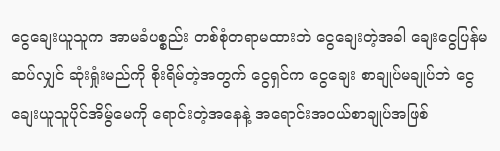ငွေချေးယူသူက အာမခံပစ္စည်း တစ်စုံတရာမထားဘဲ ငွေချေးတဲ့အခါ ချေးငွေပြန်မဆပ်လျှင် ဆုံးရှုံးမည်ကို စိုးရိမ်တဲ့အတွက် ငွေရှင်က ငွေချေး စာချုပ်မချုပ်ဘဲ ငွေချေးယူသူပိုင်အိမ်ွမေကို ရောင်းတဲ့အနေနဲ့ အရောင်းအဝယ်စာချုပ်အဖြစ်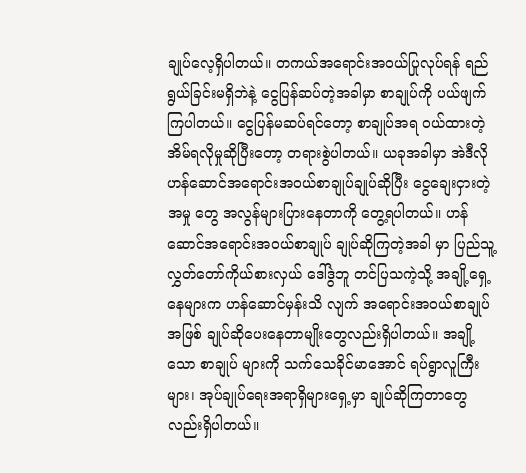ချုပ်လေ့ရှိပါတယ်။ တကယ်အရောင်းအဝယ်ပြုလုပ်ရန် ရည်ရွယ်ခြင်းမရှိဘဲနဲ့ ငွေပြန်ဆပ်တဲ့အခါမှာ စာချုပ်ကို ပယ်ဖျက်ကြပါတယ်။ ငွေပြန်မဆပ်ရင်တော့ စာချုပ်အရ ဝယ်ထားတဲ့အိမ်ရလိုမှုဆိုပြီးတော့ တရားစွဲပါတယ်။ ယခုအခါမှာ အဲဒီလို ဟန်ဆောင်အရောင်းအဝယ်စာချုပ်ချုပ်ဆိုပြီး ငွေချေးငှားတဲ့အမှု တွေ အလွန်များပြားနေတာကို တွေ့ရပါတယ်။ ဟန်ဆောင်အရောင်းအဝယ်စာချုပ် ချုပ်ဆိုကြတဲ့အခါ မှာ ပြည်သူ့လွှတ်တော်ကိုယ်စားလှယ် ဒေါ်ဒွဲဘူ တင်ပြသကဲ့သို့ အချို့ရှေ့နေများက ဟန်ဆောင်မှန်းသိ လျက် အရောင်းအဝယ်စာချုပ်အဖြစ် ချုပ်ဆိုပေးနေတာမျိုးတွေလည်းရှိပါတယ်။ အချို့သော စာချုပ် များကို သက်သေခိုင်မာအောင် ရပ်ရွာလူကြီးများ၊ အုပ်ချုပ်ရေးအရာရှိများရှေ့မှာ ချုပ်ဆိုကြတာတွေ လည်းရှိပါတယ်။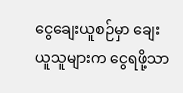ငွေချေးယူစဉ်မှာ ချေးယူသူများက ငွေရဖို့သာ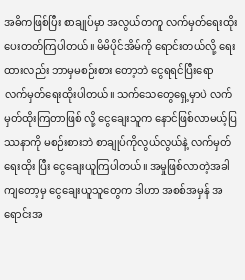အဓိကဖြစ်ပြီး စာချုပ်မှာ အလွယ်တကူ လက်မှတ်ရေးထိုးပေးတတ်ကြပါတယ်။ မိမိပိုင်အိမ်ကို ရောင်းတယ်လို့ ရေးထားလည်း ဘာမှမစဉ်းစား တော့ဘဲ ငွေရရင်ပြီးရော လက်မှတ်ရေးထိုးပါတယ်။ သက်သေတွေရှေ့မှာပဲ လက်မှတ်ထိုးကြတာဖြစ် လို့ ငွေချေးသူက နောင်ဖြစ်လာမယ့်ပြဿနာကို မစဉ်းစားဘဲ စာချုပ်ကိုလွယ်လွယ်နဲ့ လက်မှတ်ရေးထိုး ပြီး ငွေချေးယူကြပါတယ်။ အမှုဖြစ်လာတဲ့အခါကျတော့မှ ငွေချေးယူသူတွေက ဒါဟာ အစစ်အမှန် အရောင်းအ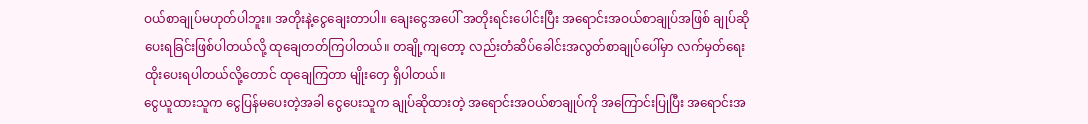ဝယ်စာချုပ်မဟုတ်ပါဘူး။ အတိုးနဲ့ငွေချေးတာပါ။ ချေးငွေအပေါ် အတိုးရင်းပေါင်းပြီး အရောင်းအဝယ်စာချုပ်အဖြစ် ချုပ်ဆိုပေးရခြင်းဖြစ်ပါတယ်လို့ ထုချေတတ်ကြပါတယ်။ တချို့ကျတော့ လည်းတံဆိပ်ခေါင်းအလွတ်စာချုပ်ပေါ်မှာ လက်မှတ်ရေးထိုးပေးရပါတယ်လို့တောင် ထုချေကြတာ မျိုးတှေ ရှိပါတယ်။
ငွေယူထားသူက ငွေပြန်မပေးတဲ့အခါ ငွေပေးသူက ချုပ်ဆိုထားတဲ့ အရောင်းအဝယ်စာချုပ်ကို အကြောင်းပြုပြီး အရောင်းအ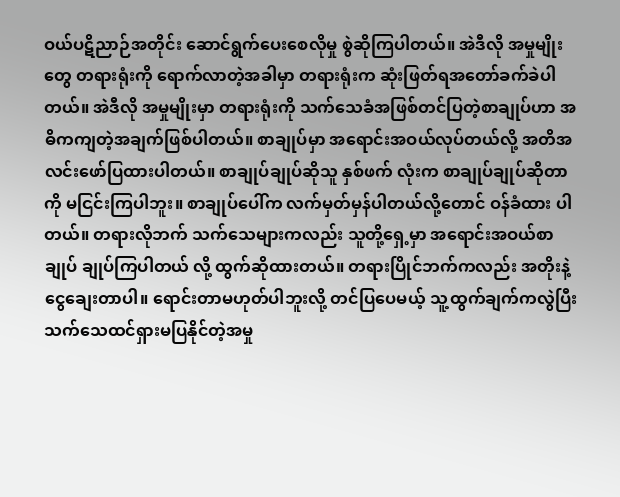ဝယ်ပဋိညာဉ်အတိုင်း ဆောင်ရွက်ပေးစေလိုမှု စွဲဆိုကြပါတယ်။ အဲဒီလို အမှုမျိုးတွေ တရားရုံးကို ရောက်လာတဲ့အခါမှာ တရားရုံးက ဆုံးဖြတ်ရအတော်ခက်ခဲပါတယ်။ အဲဒီလို အမှုမျိုးမှာ တရားရုံးကို သက်သေခံအဖြစ်တင်ပြတဲ့စာချုပ်ဟာ အဓိကကျတဲ့အချက်ဖြစ်ပါတယ်။ စာချုပ်မှာ အရောင်းအဝယ်လုပ်တယ်လို့ အတိအလင်းဖော်ပြထားပါတယ်။ စာချုပ်ချုပ်ဆိုသူ နှစ်ဖက် လုံးက စာချုပ်ချုပ်ဆိုတာကို မငြင်းကြပါဘူး။ စာချုပ်ပေါ်က လက်မှတ်မှန်ပါတယ်လို့တောင် ဝန်ခံထား ပါတယ်။ တရားလိုဘက် သက်သေများကလည်း သူတို့ရှေ့မှာ အရောင်းအဝယ်စာချုပ် ချုပ်ကြပါတယ် လို့ ထွက်ဆိုထားတယ်။ တရားပြိုင်ဘက်ကလည်း အတိုးနဲ့ငွေချေးတာပါ။ ရောင်းတာမဟုတ်ပါဘူးလို့ တင်ပြပေမယ့် သူ့ထွက်ချက်ကလွဲပြီး သက်သေထင်ရှားမပြနိုင်တဲ့အမှု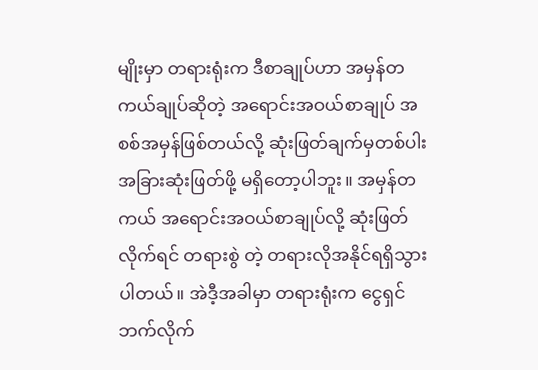မျိုးမှာ တရားရုံးက ဒီစာချုပ်ဟာ အမှန်တကယ်ချုပ်ဆိုတဲ့ အရောင်းအဝယ်စာချုပ် အစစ်အမှန်ဖြစ်တယ်လို့ ဆုံးဖြတ်ချက်မှတစ်ပါး အခြားဆုံးဖြတ်ဖို့ မရှိတော့ပါဘူး။ အမှန်တကယ် အရောင်းအဝယ်စာချုပ်လို့ ဆုံးဖြတ်လိုက်ရင် တရားစွဲ တဲ့ တရားလိုအနိုင်ရရှိသွားပါတယ်။ အဲဒီ့အခါမှာ တရားရုံးက ငွေရှင်ဘက်လိုက်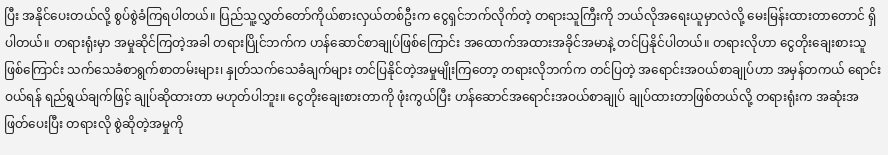ပြီး အနိုင်ပေးတယ်လို့ စွပ်စွဲခံကြရပါတယ်။ ပြည်သူ့လွှတ်တော်ကိုယ်စားလှယ်တစ်ဦးက ငွေရှင်ဘက်လိုက်တဲ့ တရားသူကြီးကို ဘယ်လိုအရေးယူမှာလဲလို့ မေးမြန်းထားတာတောင် ရှိပါတယ်။ တရားရုံးမှာ အမှုဆိုင်ကြတဲ့အခါ တရားပြိုင်ဘက်က ဟန်ဆောင်စာချုပ်ဖြစ်ကြောင်း အထောက်အထားအခိုင်အမာနဲ့ တင်ပြနိုင်ပါတယ်။ တရားလိုဟာ ငွေတိုးချေးစားသူဖြစ်ကြောင်း သက်သေခံစာရွက်စာတမ်းများ၊ နှုတ်သက်သေခံချက်များ တင်ပြနိုင်တဲ့အမှုမျိုးကြတော့ တရားလိုဘက်က တင်ပြတဲ့ အရောင်းအဝယ်စာချုပ်ဟာ အမှန်တကယ် ရောင်းဝယ်ရန် ရည်ရွယ်ချက်ဖြင့် ချုပ်ဆိုထားတာ မဟုတ်ပါဘူး။ ငွေတိုးချေးစားတာကို ဖုံးကွယ်ပြီး ဟန်ဆောင်အရောင်းအဝယ်စာချုပ် ချုပ်ထားတာဖြစ်တယ်လို့ တရားရုံးက အဆုံးအဖြတ်ပေးပြီး တရားလို စွဲဆိုတဲ့အမှုကို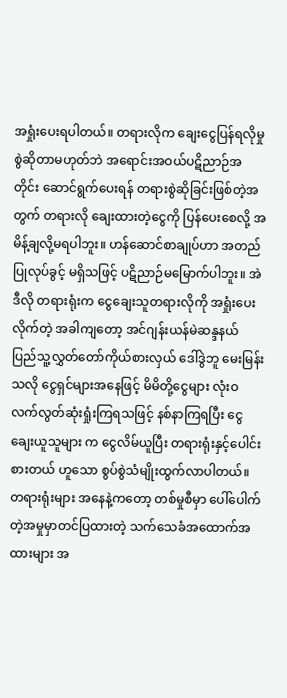အရှုံးပေးရပါတယ်။ တရားလိုက ချေးငွေပြန်ရလိုမှု စွဲဆိုတာမဟုတ်ဘဲ အရောင်းအဝယ်ပဋိညာဉ်အတိုင်း ဆောင်ရွက်ပေးရန် တရားစွဲဆိုခြင်းဖြစ်တဲ့အတွက် တရားလို ချေးထားတဲ့ငွေကို ပြန်ပေးစေလို့ အမိန့်ချလို့မရပါဘူး။ ဟန်ဆောင်စာချုပ်ဟာ အတည်ပြုလုပ်ခွင့် မရှိသဖြင့် ပဋိညာဉ်မမြောက်ပါဘူး။ အဲဒီလို တရားရုံးက ငွေချေးသူတရားလိုကို အရှုံးပေးလိုက်တဲ့ အခါကျတော့ အင်ဂျန်းယန်မဲဆန္ဒနယ် ပြည်သူ့လွှတ်တော်ကိုယ်စားလှယ် ဒေါ်ဒွဲဘူ မေးမြန်းသလို ငွေရှင်များအနေဖြင့် မိမိတို့ငွေများ လုံးဝလက်လွတ်ဆုံးရှုံးကြရသဖြင့် နစ်နာကြရပြီး ငွေချေးယူသူများ က ငွေလိမ်ယူပြီး တရားရုံးနှင့်ပေါင်းစားတယ် ဟူသော စွပ်စွဲသံမျိုးထွက်လာပါတယ်။ တရားရုံးများ အနေနဲ့ကတော့ တစ်မှုစီမှာ ပေါ်ပေါက်တဲ့အမှုမှာတင်ပြထားတဲ့ သက်သေခံအထောက်အထားများ အ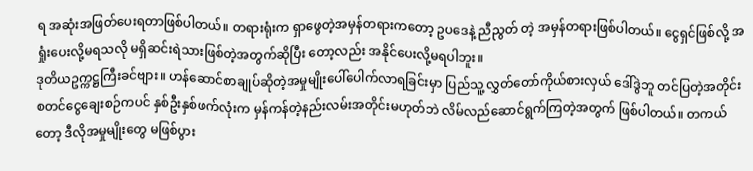ရ အဆုံးအဖြတ်ပေးရတာဖြစ်ပါတယ်။ တရားရုံးက ရှာဖွေတဲ့အမှန်တရားကတော့ ဥပဒေနဲ့ ညီညွတ် တဲ့ အမှန်တရားဖြစ်ပါတယ်။ ငွေရှင်ဖြစ်လို့ အရှုံးပေးလို့မရသလို မရှိဆင်းရဲသားဖြစ်တဲ့အတွက်ဆိုပြီး တော့လည်း အနိုင်ပေးလို့မရပါဘူး။
ဒုတိယဥက္ကဋ္ဌကြီးခင်ဗျား။ ဟန်ဆောင်စာချုပ်ဆိုတဲ့အမှုမျိုးပေါ်ပေါက်လာရခြင်းမှာ ပြည်သူ့ လွှတ်တော်ကိုယ်စားလှယ် ဒေါ်ဒွဲဘူ တင်ပြတဲ့အတိုင်း စတင်ငွေချေးစဉ်ကပင် နှစ်ဦးနှစ်ဖက်လုံးက မှန်ကန်တဲ့နည်းလမ်းအတိုင်းမဟုတ်ဘဲ လိမ်လည်ဆောင်ရွက်ကြတဲ့အတွက် ဖြစ်ပါတယ်။ တကယ်တော့ ဒီလိုအမှုမျိုးတွေ မဖြစ်ပွား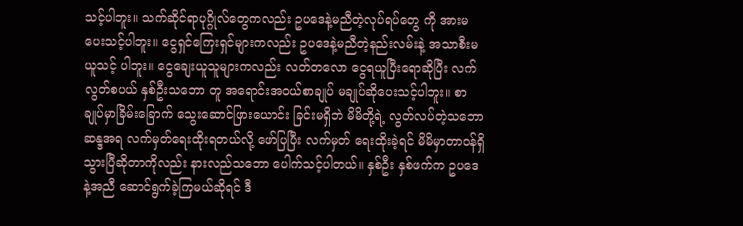သင့်ပါဘူး။ သက်ဆိုင်ရာပုဂ္ဂိုလ်တွေကလည်း ဥပဒေနဲ့မညီတဲ့လုပ်ရပ်တွေ ကို အားမပေးသင့်ပါဘူး။ ငွေရှင်ကြေးရှင်များကလည်း ဥပဒေနဲ့မညီတဲ့နည်းလမ်းနဲ့ အသာစီးမယူသင့် ပါဘူး။ ငွေချေးယူသူများကလည်း လတ်တလော ငွေရယူပြီးရောဆိုပြီး လက်လွတ်စပယ် နှစ်ဦးသဘော တူ အရောင်းအဝယ်စာချုပ် မချုပ်ဆိုပေးသင့်ပါဘူး။ စာချုပ်မှာခြိမ်းခြောက် သွေးဆောင်ဖြားယောင်း ခြင်းမရှိဘဲ မိမိတို့ရဲ့ လွတ်လပ်တဲ့သဘောဆန္ဒအရ လက်မှတ်ရေးထိုးရတယ်လို့ ဖော်ပြပြီး လက်မှတ် ရေးထိုးခဲ့ရင် မိမိမှာတာဝန်ရှိသွားပြီဆိုတာကိုလည်း နားလည်သဘော ပေါက်သင့်ပါတယ်။ နှစ်ဦး နှစ်ဖက်က ဥပဒေနဲ့အညီ ဆောင်ရွက်ခဲ့ကြမယ်ဆိုရင် ဒီ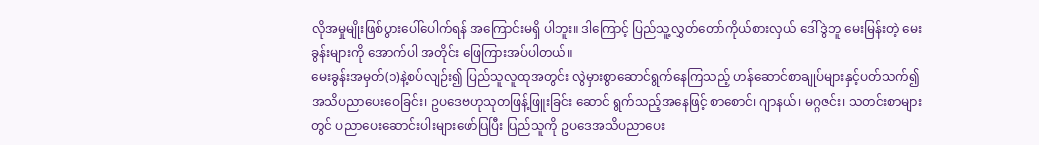လိုအမှုမျိုးဖြစ်ပွားပေါ်ပေါက်ရန် အကြောင်းမရှိ ပါဘူး။ ဒါကြောင့် ပြည်သူ့လွှတ်တော်ကိုယ်စားလှယ် ဒေါ်ဒွဲဘူ မေးမြန်းတဲ့ မေးခွန်းများကို အောက်ပါ အတိုင်း ဖြေကြားအပ်ပါတယ်။
မေးခွန်းအမှတ်(၁)နဲ့စပ်လျဉ်း၍ ပြည်သူလူထုအတွင်း လွဲမှားစွာဆောင်ရွက်နေကြသည့် ဟန်ဆောင်စာချုပ်များနှင့်ပတ်သက်၍ အသိပညာပေးဝေခြင်း၊ ဥပဒေဗဟုသုတဖြန့်ဖြူးခြင်း ဆောင် ရွက်သည့်အနေဖြင့် စာစောင်၊ ဂျာနယ်၊ မဂ္ဂဇင်း၊ သတင်းစာများတွင် ပညာပေးဆောင်းပါးများဖော်ပြပြီး ပြည်သူကို ဥပဒေအသိပညာပေး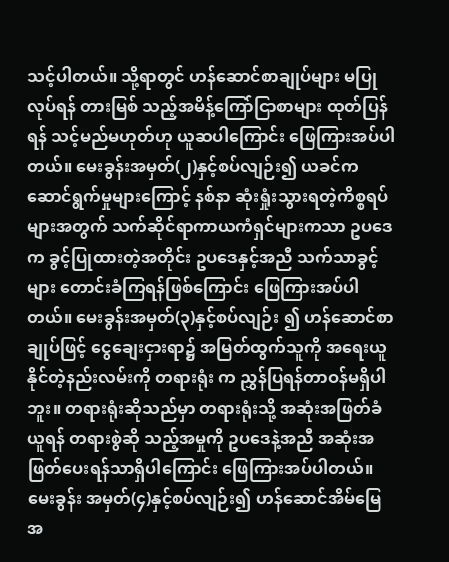သင့်ပါတယ်။ သို့ရာတွင် ဟန်ဆောင်စာချုပ်များ မပြုလုပ်ရန် တားမြစ် သည့်အမိန့်ကြော်ငြာစာများ ထုတ်ပြန်ရန် သင့်မည်မဟုတ်ဟု ယူဆပါကြောင်း ဖြေကြားအပ်ပါတယ်။ မေးခွန်းအမှတ်(၂)နှင့်စပ်လျဉ်း၍ ယခင်က ဆောင်ရွက်မှုများကြောင့် နစ်နာ ဆုံးရှုံးသွားရတဲ့ကိစ္စရပ် များအတွက် သက်ဆိုင်ရာကာယကံရှင်များကသာ ဥပဒေက ခွင့်ပြုထားတဲ့အတိုင်း ဥပဒေနှင့်အညီ သက်သာခွင့်များ တောင်းခံကြရန်ဖြစ်ကြောင်း ဖြေကြားအပ်ပါတယ်။ မေးခွန်းအမှတ်(၃)နှင့်စပ်လျဉ်း ၍ ဟန်ဆောင်စာချုပ်ဖြင့် ငွေချေးငှားရာ၌ အမြတ်ထွက်သူကို အရေးယူနိုင်တဲ့နည်းလမ်းကို တရားရုံး က ညွှန်ပြရန်တာဝန်မရှိပါဘူး။ တရားရုံးဆိုသည်မှာ တရားရုံးသို့ အဆုံးအဖြတ်ခံယူရန် တရားစွဲဆို သည့်အမှုကို ဥပဒေနဲ့အညီ အဆုံးအဖြတ်ပေးရန်သာရှိပါကြောင်း ဖြေကြားအပ်ပါတယ်။ မေးခွန်း အမှတ်(၄)နှင့်စပ်လျဉ်း၍ ဟန်ဆောင်အိမ်မြေ အ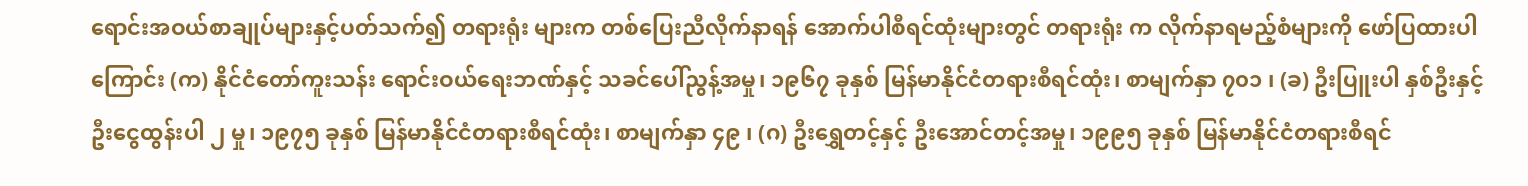ရောင်းအဝယ်စာချုပ်များနှင့်ပတ်သက်၍ တရားရုံး များက တစ်ပြေးညီလိုက်နာရန် အောက်ပါစီရင်ထုံးများတွင် တရားရုံး က လိုက်နာရမည့်စံများကို ဖော်ပြထားပါကြောင်း (က) နိုင်ငံတော်ကူးသန်း ရောင်းဝယ်ရေးဘဏ်နှင့် သခင်ပေါ်ညွန့်အမှု၊ ၁၉၆၇ ခုနှစ် မြန်မာနိုင်ငံတရားစီရင်ထုံး၊ စာမျက်နှာ ၇၀၁ ၊ (ခ) ဦးပြူးပါ နှစ်ဦးနှင့် ဦးငွေထွန်းပါ ၂ မှု၊ ၁၉၇၅ ခုနှစ် မြန်မာနိုင်ငံတရားစီရင်ထုံး၊ စာမျက်နှာ ၄၉ ၊ (ဂ) ဦးရွှေတင့်နှင့် ဦးအောင်တင့်အမှု၊ ၁၉၉၅ ခုနှစ် မြန်မာနိုင်ငံတရားစီရင်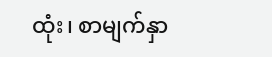ထုံး၊ စာမျက်နှာ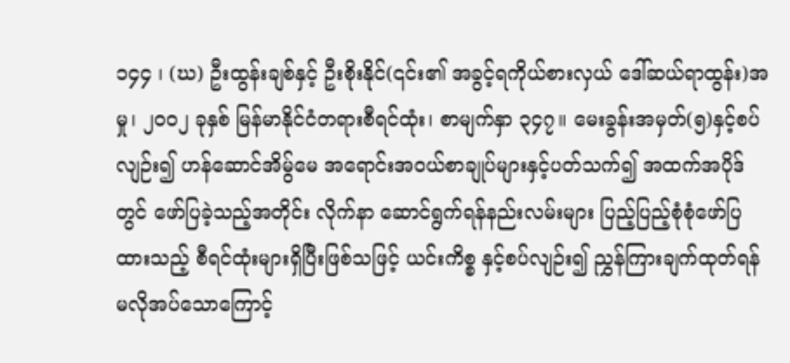၁၄၄ ၊ (ဃ) ဦးထွန်းချစ်နှင့် ဦးစိုးနိုင်(၎င်း၏ အခွင့်ရကိုယ်စားလှယ် ဒေါ်ဆယ်ရာထွန်း)အမှု၊ ၂၀၀၂ ခုနှစ် မြန်မာနိုင်ငံတရားစီရင်ထုံး၊ စာမျက်နှာ ၃၄၇။ မေးခွန်းအမှတ်(၅)နှင့်စပ်လျဉ်း၍ ဟန်ဆောင်အိမ်ွမေ အရောင်းအဝယ်စာချုပ်များနှင့်ပတ်သက်၍ အထက်အပိုဒ်တွင် ဖော်ပြခဲ့သည့်အတိုင်း လိုက်နာ ဆောင်ရွက်ရန်နည်းလမ်းများ ပြည့်ပြည့်စုံစုံဖော်ပြထားသည့် စီရင်ထုံးများရှိပြီးဖြစ်သဖြင့် ယင်းကိစ္စ နှင့်စပ်လျဉ်း၍ ညွှန်ကြားချက်ထုတ်ရန် မလိုအပ်သောကြောင့်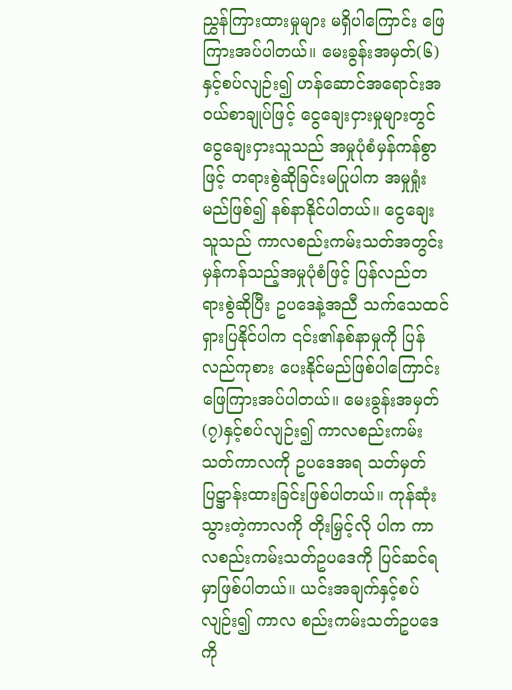ညွှန်ကြားထားမှုများ မရှိပါကြောင်း ဖြေကြားအပ်ပါတယ်။ မေးခွန်းအမှတ်(၆)နှင့်စပ်လျဉ်း၍ ဟန်ဆောင်အရောင်းအဝယ်စာချုပ်ဖြင့် ငွေချေးငှားမှုများတွင် ငွေချေးငှားသူသည် အမှုပုံစံမှန်ကန်စွာဖြင့် တရားစွဲဆိုခြင်းမပြုပါက အမှုရှုံး မည်ဖြစ်၍ နစ်နာနိုင်ပါတယ်။ ငွေချေးသူသည် ကာလစည်းကမ်းသတ်အတွင်း မှန်ကန်သည့်အမှုပုံစံဖြင့် ပြန်လည်တရားစွဲဆိုပြီး ဥပဒေနဲ့အညီ သက်သေထင်ရှားပြနိုင်ပါက ၎င်း၏နစ်နာမှုကို ပြန်လည်ကုစား ပေးနိုင်မည်ဖြစ်ပါကြောင်း ဖြေကြားအပ်ပါတယ်။ မေးခွန်းအမှတ်(၇)နှင့်စပ်လျဉ်း၍ ကာလစည်းကမ်း သတ်ကာလကို ဥပဒေအရ သတ်မှတ်ပြဋ္ဌာန်းထားခြင်းဖြစ်ပါတယ်။ ကုန်ဆုံးသွားတဲ့ကာလကို တိုးမြှင့်လို ပါက ကာလစည်းကမ်းသတ်ဥပဒေကို ပြင်ဆင်ရမှာဖြစ်ပါတယ်။ ယင်းအချက်နှင့်စပ်လျဉ်း၍ ကာလ စည်းကမ်းသတ်ဥပဒေကို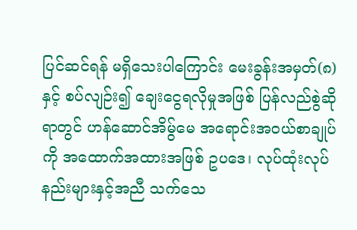ပြင်ဆင်ရန် မရှိသေးပါကြောင်း မေးခွန်းအမှတ်(၈)နှင့် စပ်လျဉ်း၍ ချေးငွေရလိုမှုအဖြစ် ပြန်လည်စွဲဆိုရာတွင် ဟန်ဆောင်အိမ်ွမေ အရောင်းအဝယ်စာချုပ်ကို အထောက်အထားအဖြစ် ဥပဒေ၊ လုပ်ထုံးလုပ်နည်းများနှင့်အညီ သက်သေ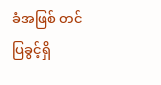ခံအဖြစ် တင်ပြခွင့်ရှိ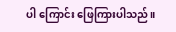ပါ ကြောင်း ဖြေကြားပါသည်။